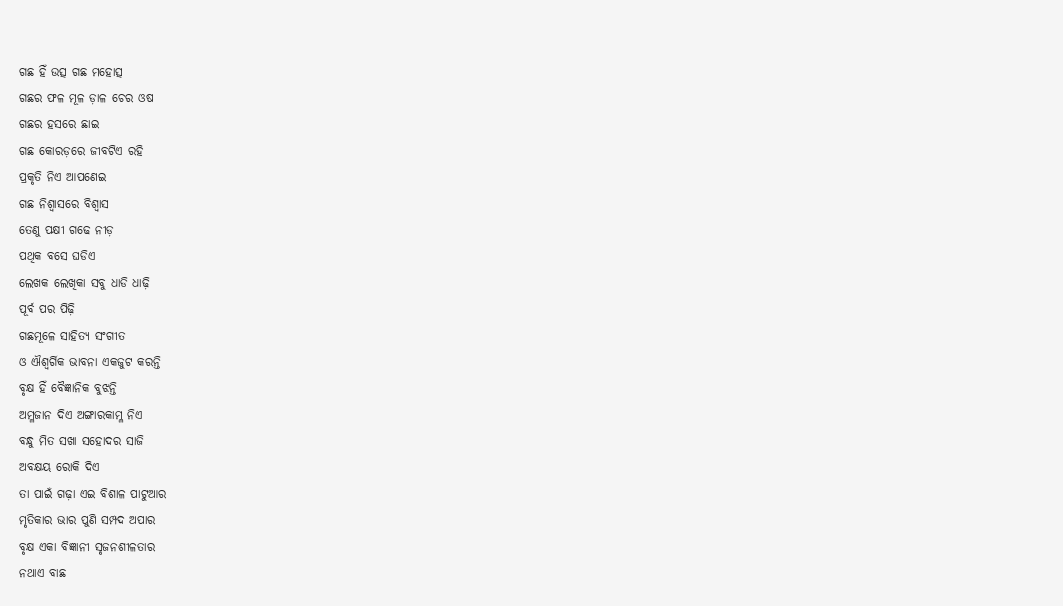ଗଛ ହିଁ ଉତ୍ସ ଗଛ ମହୋତ୍ସ
ଗଛର ଫଳ ମୂଳ ଡ଼ାଳ ଚେର ଓଷ
ଗଛର ହସରେ ଛାଇ
ଗଛ କୋରଡ଼ରେ ଜୀବଟିଏ ରହି
ପ୍ରକୃତି ନିଏ ଆପଣେଇ
ଗଛ ନିଶ୍ଵାସରେ ବିଶ୍ୱାସ
ତେଣୁ ପକ୍ଷୀ ଗଢେ ନୀଡ଼
ପଥିକ ବସେ ଘଡିଏ
ଲେଖକ ଲେଖିକା ସବୁ ଧାଡି ଧାଢ଼ି
ପୂର୍ବ ପର ପିଢ଼ି
ଗଛମୂଳେ ସାହିତ୍ୟ ସଂଗୀତ
ଓ ଐଶ୍ଵର୍ଗିକ ଭାବନା ଏକଜୁଟ କରନ୍ତି
ବୃକ୍ଷ ହିଁ ବୈଜ୍ଞାନିକ ବୁଝନ୍ତି
ଅମ୍ଳଜାନ ଦିଏ ଅଙ୍ଗାରକାମ୍ଳ ନିଏ
ବନ୍ଧୁ ମିତ ସଖା ସହୋଦର ସାଜି
ଅବକ୍ଷୟ ରୋକି ଦିଏ
ତା ପାଇଁ ଗଢ଼ା ଏଇ ବିଶାଳ ପାଟୁଆର
ମୃତିକାର ଭାର ପୁଣି ସମ୍ପଦ ଅପାର
ବୃକ୍ଷ ଏକା ବିଜ୍ଞାନୀ ସୃଜନଶୀଳତାର
ନଥାଏ ବାଛ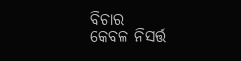ବିଚାର
କେବଳ ନିସର୍ତ୍ତ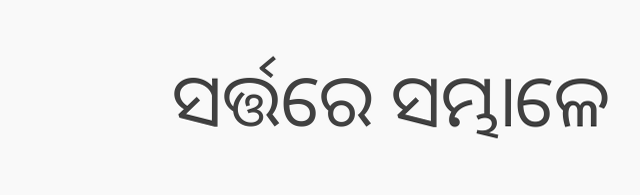ସର୍ତ୍ତରେ ସମ୍ଭାଳେ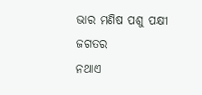ଭାର ମଣିଷ ପଶୁ ପକ୍ଷୀ ଜଗତର
ନଥାଏ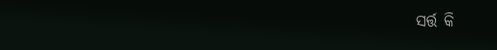ସର୍ତ୍ତ କି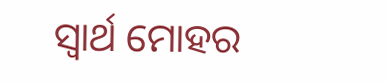ସ୍ୱାର୍ଥ ମୋହର